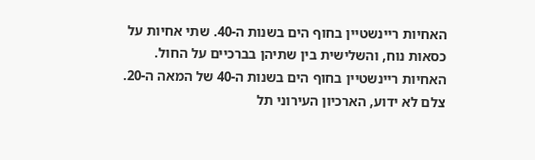האחיות ריינשטיין בחוף הים בשנות ה-40. שתי אחיות על כסאות נוח, והשלישית בין שתיהן בברכיים על החול.
האחיות ריינשטיין בחוף הים בשנות ה-40 של המאה ה-20. צלם לא ידוע, הארכיון העירוני תל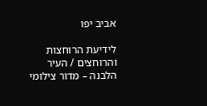אביב יפו

לידיעת הרוחצות והרוחצים / העיר הלבנה – מדור צילומי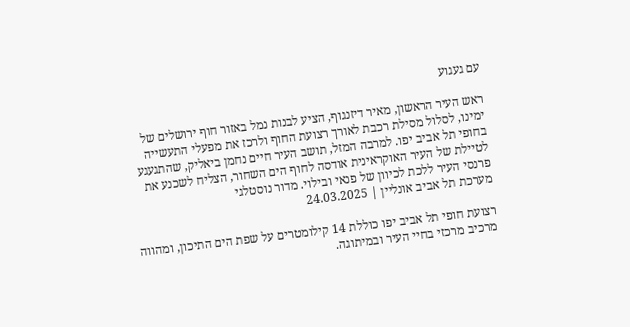עם געגוע

ראש העיר הראשון, מאיר דיזנגוף, הציע לבנות נמל באזור חוף ירושלים של ימינו, לסלול מסילת רכבת לאורך רצועת החוף ולרכז את מפעלי התעשייה בחופי תל אביב יפו. למרבה המזל, תושב העיר חיים נחמן ביאליק, שהתגעגע לטיילת של העיר האוקראינית אודסה לחוף הים השחור, הצליח לשכנע את פרנסי העיר ללכת לכיוון של פנאי ובילוי. מדור נוסטלגי
מערכת תל אביב אונליין | 24.03.2025

רצועת חופי תל אביב יפו כוללת 14 קילומטרים על שפת הים התיכון, ומהווה מרכיב מרכזי בחיי העיר ובמיתוגה.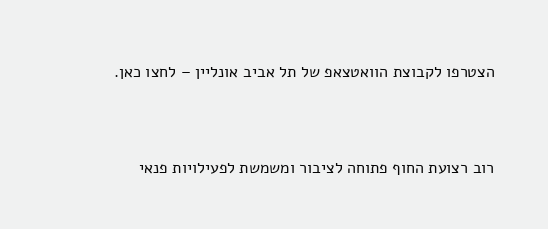הצטרפו לקבוצת הוואטצאפ של תל אביב אונליין – לחצו כאן.


רוב רצועת החוף פתוחה לציבור ומשמשת לפעילויות פנאי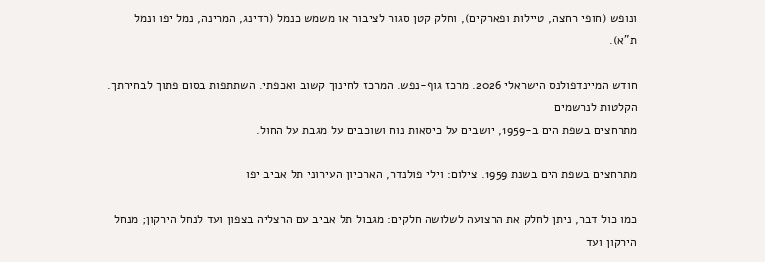ונופש (חופי רחצה, טיילות ופארקים), וחלק קטן סגור לציבור או משמש כנמל (רדינג, המרינה, נמל יפו ונמל ת”א).

חודש המיינדפולנס הישראלי 2026. מרכז גוף-נפש. המרכז לחינוך קשוב ואכפתי. השתתפות בסום פתוך לבחירתך. הקלטות לנרשמים
מתרחצים בשפת הים ב-1959, יושבים על כיסאות נוח ושוכבים על מגבת על החול.

מתרחצים בשפת הים בשנת 1959. צילום: וילי פולנדר, הארכיון העירוני תל אביב יפו

כמו כול דבר, ניתן לחלק את הרצועה לשלושה חלקים: מגבול תל אביב עם הרצליה בצפון ועד לנחל הירקון; מנחל הירקון ועד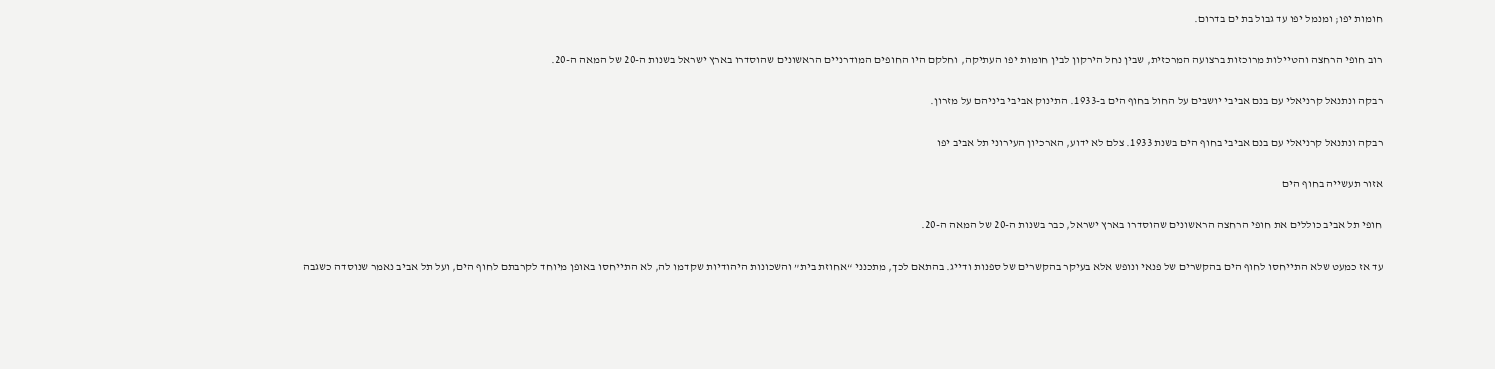חומות יפו; ומנמל יפו עד גבול בת ים בדרום.

רוב חופי הרחצה והטיילות מרוכזות ברצועה המרכזית, שבין נחל הירקון לבין חומות יפו העתיקה, וחלקם היו החופים המודרניים הראשונים שהוסדרו בארץ ישראל בשנות ה-20 של המאה ה-20.

רבקה ונתנאל קרניאלי עם בנם אביבי יושבים על החול בחוף הים ב-1933. התינוק אביבי ביניהם על מזרון.

רבקה ונתנאל קרניאלי עם בנם אביבי בחוף הים בשנת 1933. צלם לא ידוע, הארכיון העירוני תל אביב יפו

אזור תעשייה בחוף הים

חופי תל אביב כוללים את חופי הרחצה הראשונים שהוסדרו בארץ ישראל, כבר בשנות ה-20 של המאה ה-20.

עד אז כמעט שלא התייחסו לחוף הים בהקשרים של פנאי ונופש אלא בעיקר בהקשרים של ספנות ודייג. בהתאם לכך, מתכנני “אחוזת בית” והשכונות היהודיות שקדמו לה, לא התייחסו באופן מיוחד לקרבתם לחוף הים, ועל תל אביב נאמר שנוסדה כשגבה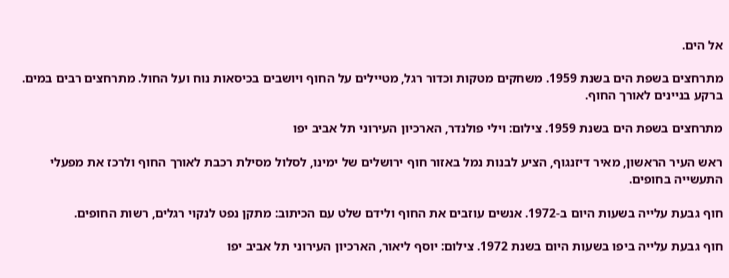אל הים.

מתרחצים בשפת הים בשנת 1959. משחקים מטקות וכדור רגל, מטיילים על החוף ויושבים בכיסאות נוח ועל החול. מתרחצים רבים במים. ברקע בניינים לאורך החוף.

מתרחצים בשפת הים בשנת 1959. צילום: וילי פולנדר, הארכיון העירוני תל אביב יפו

ראש העיר הראשון, מאיר דיזנגוף, הציע לבנות נמל באזור חוף ירושלים של ימינו, לסלול מסילת רכבת לאורך החוף ולרכז את מפעלי התעשייה בחופים.

חוף גבעת עלייה בשעות היום ב-1972. אנשים עוזבים את החוף ולידם שלט עם הכיתוב: מתקן נפט לנקוי רגלים, רשות החופים.

חוף גבעת עלייה ביפו בשעות היום בשנת 1972. צילום: יוסף ליאור, הארכיון העירוני תל אביב יפו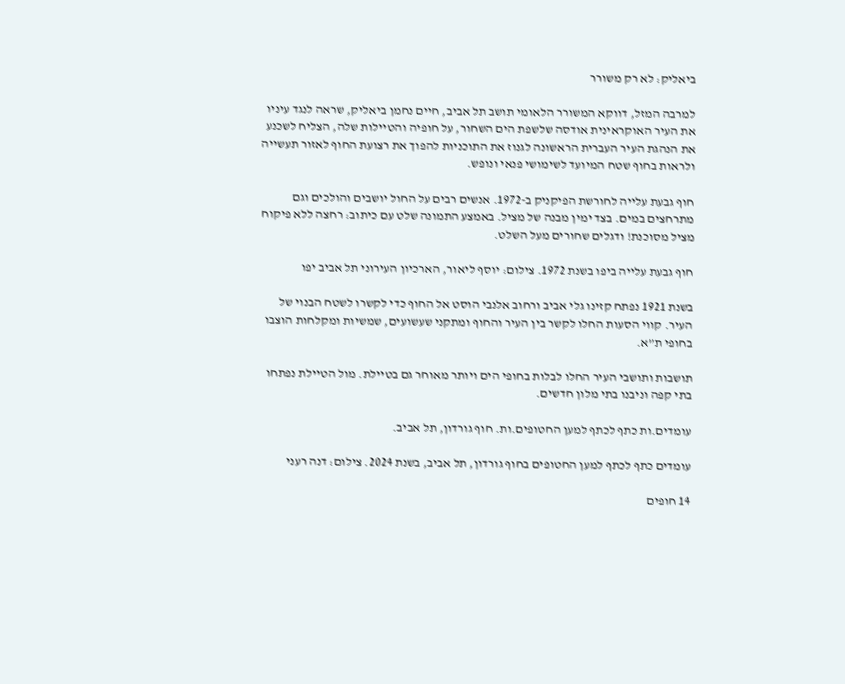ביאליק: לא רק משורר

למרבה המזל, דווקא המשורר הלאומי תושב תל אביב, חיים נחמן ביאליק, שראה לנגד עיניו את העיר האוקראינית אודסה שלשפת הים השחור, על חופיה והטיילות שלה, הצליח לשכנע את הנהגת העיר העברית הראשונה לגנוז את התוכניות להפוך את רצועת החוף לאזור תעשייה ולראות בחוף שטח המיועד לשימושי פנאי ונופש.

חוף גבעת עלייה לחורשת הפיקניק ב-1972. אנשים רבים על החול יושבים והולכים וגם מתרחצים במים. בצד ימין מבנה של מציל. באמצע התמונה שלט עם כיתוב: רחצה ללא פיקוח מציל מסוכנת! ודגלים שחורים מעל השלט.

חוף גבעת עלייה ביפו בשנת 1972. צילום: יוסף ליאור, הארכיון העירוני תל אביב יפו

בשנת 1921 נפתח קזינו גלי אביב ורחוב אלנבי הוסט אל החוף כדי לקשרו לשטח הבנוי של העיר. קווי הסעות החלו לקשר בין העיר והחוף ומתקני שעשועים, שמשיות ומקלחות הוצבו בחופי ת”א.

תושבות ותושבי העיר החלו לבלות בחופי הים ויותר מאוחר גם בטיילת. מול הטיילת נפתחו בתי קפה וניבנו בתי מלון חדשים.

עומדים.ות כתף לכתף למען החטופים.ות. חוף גורדון, תל אביב.

עומדים כתף לכתף למען החטופים בחוף גורדון, תל אביב, בשנת 2024. צילום: דנה רעני

14 חופים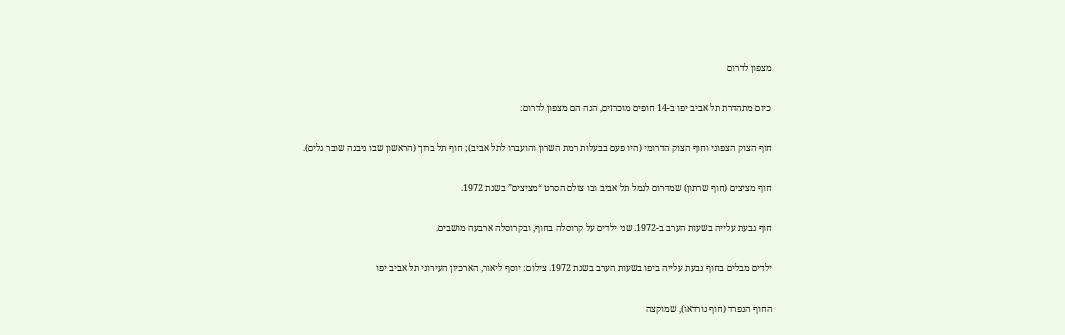מצפון לדרום

כיום מתהדרת תל אביב יפו ב-14 חופים מוכרזים, הנה הם מצפון לדרום:

חוף הצוק הצפוני וחוף הצוק הדרומי (היו פעם בבעלות רמת השרון והועברו לתל אביב); חוף תל ברוך (הראשון שבו ניבנה שובר גלים).

חוף מציצים (חוף שרתון) שמדרום לנמל תל אביב ובו צולם הסרט “מציצים” בשנת 1972.

חוף גבעת עלייה בשעות הערב ב-1972. שני ילדים על קרוסלה בחוף, ובקרוסלה ארבעה מושבים.

ילדים מבלים בחוף גבעת עלייה ביפו בשעות הערב בשנת 1972. צילום: יוסף ליאור, הארכיון העירוני תל אביב יפו

החוף הנפרד (חוף נורדאו), שמוקצה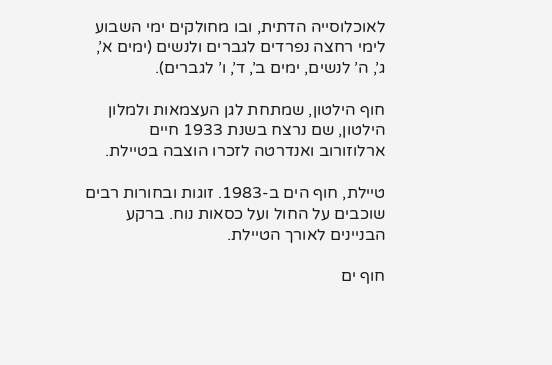לאוכלוסייה הדתית, ובו מחולקים ימי השבוע לימי רחצה נפרדים לגברים ולנשים (ימים א’, ג’, ה’ לנשים, ימים ב’, ד’, ו’ לגברים).

חוף הילטון, שמתחת לגן העצמאות ולמלון הילטון, שם נרצח בשנת 1933 חיים ארלוזורוב ואנדרטה לזכרו הוצבה בטיילת.

טיילת, חוף הים ב-1983. זוגות ובחורות רבים שוכבים על החול ועל כסאות נוח. ברקע הבניינים לאורך הטיילת.

חוף ים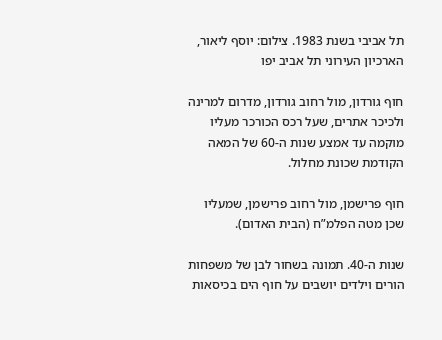תל אביבי בשנת 1983. צילום: יוסף ליאור, הארכיון העירוני תל אביב יפו

חוף גורדון, מול רחוב גורדון, מדרום למרינה ולכיכר אתרים, שעל רכס הכורכר מעליו מוקמה עד אמצע שנות ה-60 של המאה הקודמת שכונת מחלול.

חוף פרישמן, מול רחוב פרישמן, שמעליו שכן מטה הפלמ”ח (הבית האדום).

שנות ה-40. תמונה בשחור לבן של משפחות הורים וילדים יושבים על חוף הים בכיסאות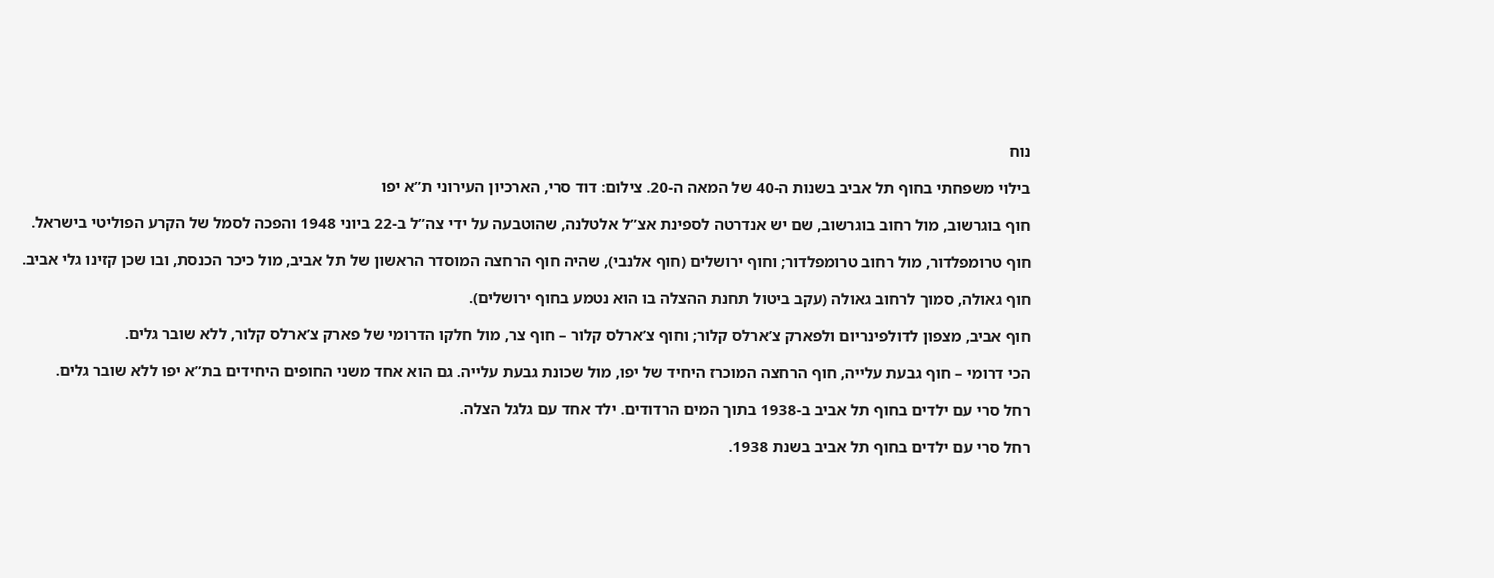נוח

בילוי משפחתי בחוף תל אביב בשנות ה-40 של המאה ה-20. צילום: דוד סרי, הארכיון העירוני ת”א יפו

חוף בוגרשוב, מול רחוב בוגרשוב, שם יש אנדרטה לספינת אצ”ל אלטלנה, שהוטבעה על ידי צה”ל ב-22 ביוני 1948 והפכה לסמל של הקרע הפוליטי בישראל.

חוף טרומפלדור, מול רחוב טרומפלדור; וחוף ירושלים (חוף אלנבי), שהיה חוף הרחצה המוסדר הראשון של תל אביב, מול כיכר הכנסת, ובו שכן קזינו גלי אביב.

חוף גאולה, סמוך לרחוב גאולה (עקב ביטול תחנת ההצלה בו הוא נטמע בחוף ירושלים).

חוף אביב, מצפון לדולפינריום ולפארק צ’ארלס קלור; וחוף צ’ארלס קלור – חוף צר, מול חלקו הדרומי של פארק צ’ארלס קלור, ללא שובר גלים.

הכי דרומי – חוף גבעת עלייה, חוף הרחצה המוכרז היחיד של יפו, מול שכונת גבעת עלייה. גם הוא אחד משני החופים היחידים בת”א יפו ללא שובר גלים.

רחל סרי עם ילדים בחוף תל אביב ב-1938 בתוך המים הרדודים. ילד אחד עם גלגל הצלה.

רחל סרי עם ילדים בחוף תל אביב בשנת 1938.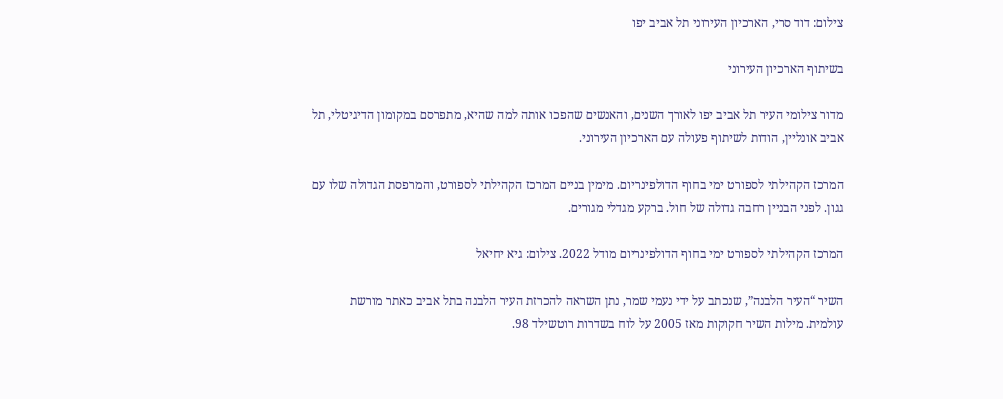צילום: דוד סרי, הארכיון העירוני תל אביב יפו

בשיתוף הארכיון העירוני

מדור צילומי העיר תל אביב יפו לאורך השנים, והאנשים שהפכו אותה למה שהיא, מתפרסם במקומון הדיגיטלי, תל אביב אונליין, הודות לשיתוף פעולה עם הארכיון העירוני.

המרכז הקהילתי לספורט ימי בחוף הדולפינריום. מימין בניים המרכז הקהילתי לספורט, והמרפסת הגדולה שלו עם גגון. לפני הבניין רחבה גדולה של חול. ברקע מגדלי מגורים.

המרכז הקהילתי לספורט ימי בחוף הדולפינריום מודל 2022. צילום: גיא יחיאל

השיר “העיר הלבנה”, שנכתב על ידי נעמי שמר, נתן השראה להכרזת העיר הלבנה בתל אביב כאתר מורשת עולמית. מילות השיר חקוקות מאז 2005 על לוח בשדרות רוטשילד 98.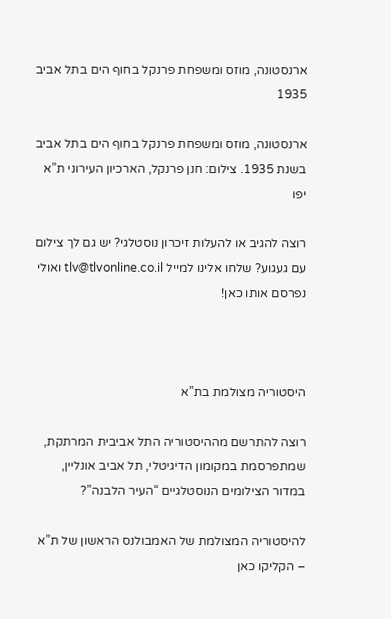ארנסטונה, מוזס ומשפחת פרנקל בחוף הים בתל אביב 1935

ארנסטונה, מוזס ומשפחת פרנקל בחוף הים בתל אביב בשנת 1935. צילום: חנן פרנקל, הארכיון העירוני ת”א יפו

רוצה להגיב או להעלות זיכרון נוסטלגי? יש גם לך צילום עם געגוע? שלחו אלינו למייל tlv@tlvonline.co.il ואולי נפרסם אותו כאן!



היסטוריה מצולמת בת”א

רוצה להתרשם מההיסטוריה התל אביבית המרתקת, שמתפרסמת במקומון הדיגיטלי, תל אביב אונליין, במדור הצילומים הנוסטלגיים “העיר הלבנה”?

להיסטוריה המצולמת של האמבולנס הראשון של ת”א – הקליקו כאן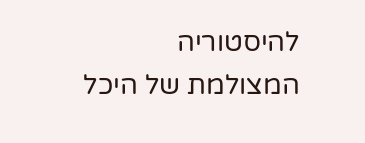להיסטוריה המצולמת של היכל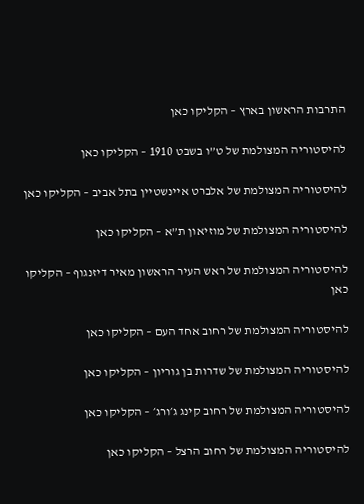התרבות הראשון בארץ – הקליקו כאן

להיסטוריה המצולמת של ט”ו בשבט 1910 – הקליקו כאן

להיסטוריה המצולמת של אלברט איינשטיין בתל אביב – הקליקו כאן

להיסטוריה המצולמת של מוזיאון ת”א – הקליקו כאן

להיסטוריה המצולמת של ראש העיר הראשון מאיר דיזנגוף – הקליקו כאן

להיסטוריה המצולמת של רחוב אחד העם – הקליקו כאן

להיסטוריה המצולמת של שדרות בן גוריון – הקליקו כאן

להיסטוריה המצולמת של רחוב קינג ג׳ורג׳ – הקליקו כאן

להיסטוריה המצולמת של רחוב הרצל – הקליקו כאן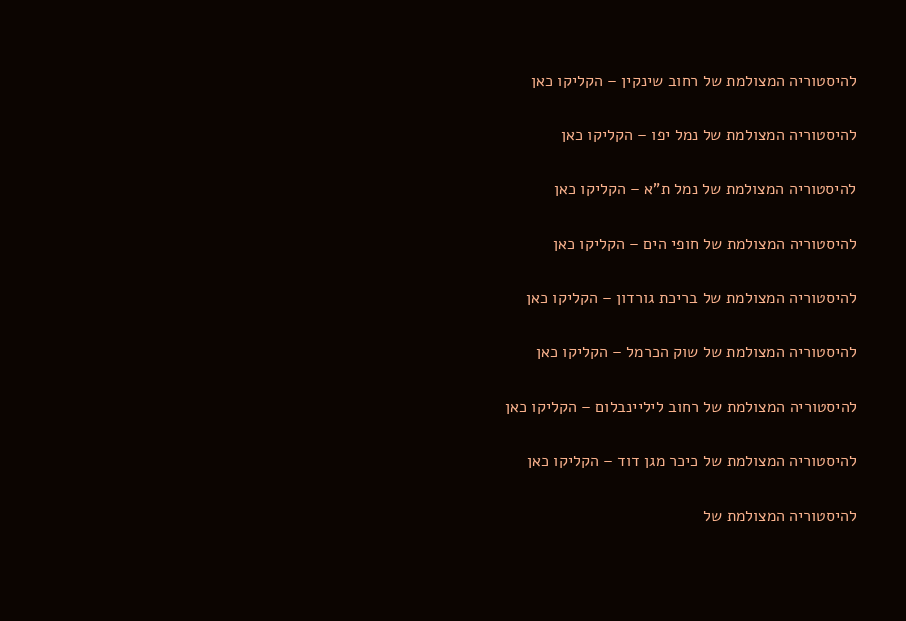להיסטוריה המצולמת של רחוב שינקין – הקליקו כאן

להיסטוריה המצולמת של נמל יפו – הקליקו כאן

להיסטוריה המצולמת של נמל ת”א – הקליקו כאן

להיסטוריה המצולמת של חופי הים – הקליקו כאן

להיסטוריה המצולמת של בריכת גורדון – הקליקו כאן

להיסטוריה המצולמת של שוק הכרמל – הקליקו כאן

להיסטוריה המצולמת של רחוב ליליינבלום – הקליקו כאן

להיסטוריה המצולמת של כיכר מגן דוד – הקליקו כאן

להיסטוריה המצולמת של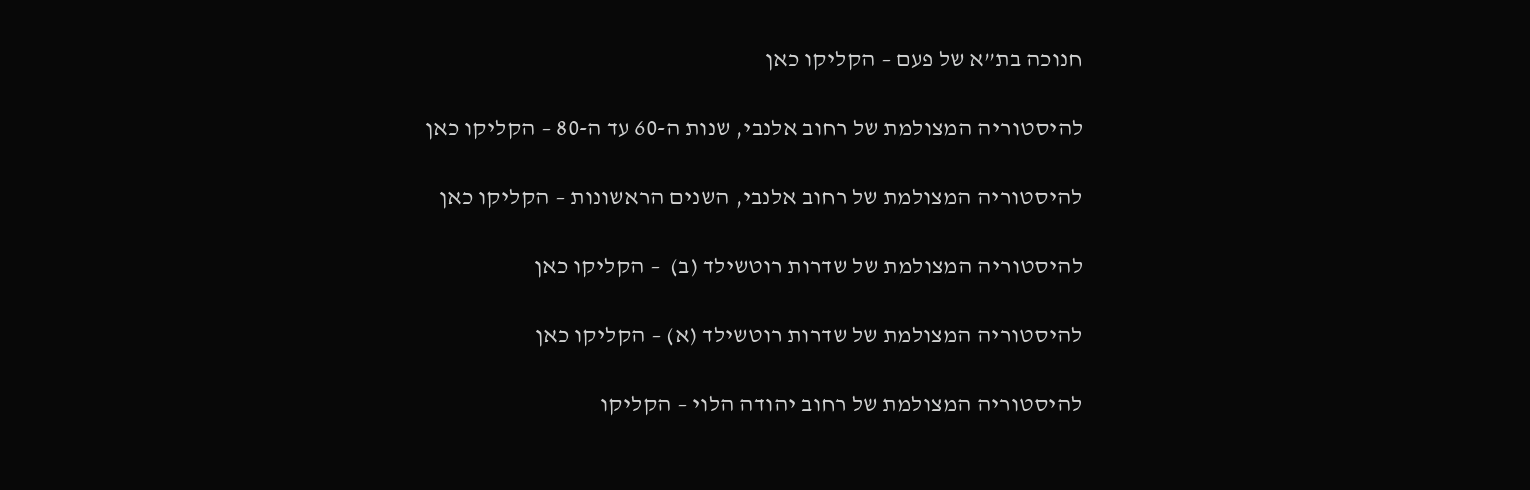חנוכה בת”א של פעם – הקליקו כאן

להיסטוריה המצולמת של רחוב אלנבי, שנות ה-60 עד ה-80 – הקליקו כאן

להיסטוריה המצולמת של רחוב אלנבי, השנים הראשונות – הקליקו כאן

להיסטוריה המצולמת של שדרות רוטשילד (ב)  – הקליקו כאן

להיסטוריה המצולמת של שדרות רוטשילד (א) – הקליקו כאן

להיסטוריה המצולמת של רחוב יהודה הלוי – הקליקו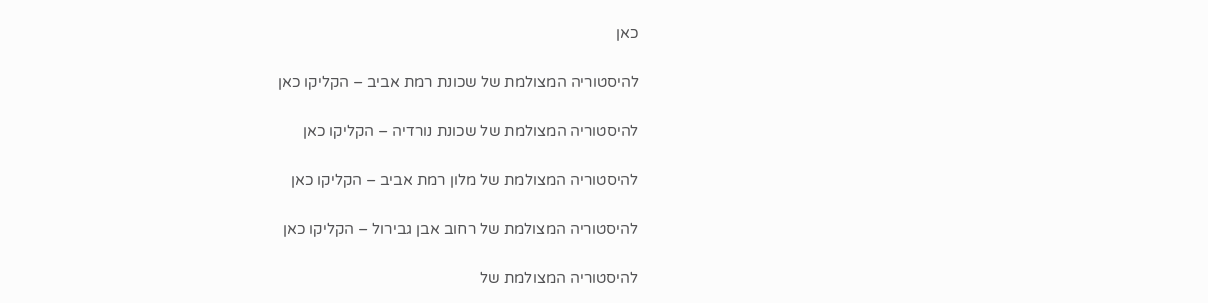כאן

להיסטוריה המצולמת של שכונת רמת אביב – הקליקו כאן

להיסטוריה המצולמת של שכונת נורדיה – הקליקו כאן

להיסטוריה המצולמת של מלון רמת אביב – הקליקו כאן

להיסטוריה המצולמת של רחוב אבן גבירול – הקליקו כאן

להיסטוריה המצולמת של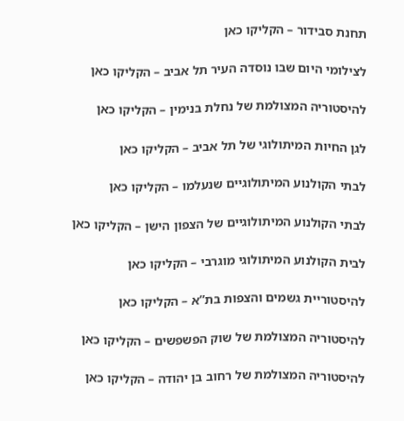תחנת סבידור – הקליקו כאן

לצילומי היום שבו נוסדה העיר תל אביב – הקליקו כאן

להיסטוריה המצולמת של נחלת בנימין – הקליקו כאן

לגן החיות המיתולוגי של תל אביב – הקליקו כאן

לבתי הקולנוע המיתולוגיים שנעלמו – הקליקו כאן

לבתי הקולנוע המיתולוגיים של הצפון הישן – הקליקו כאן

לבית הקולנוע המיתולוגי מוגרבי – הקליקו כאן

להיסטוריית גשמים והצפות בת”א – הקליקו כאן

להיסטוריה המצולמת של שוק הפשפשים – הקליקו כאן

להיסטוריה המצולמת של רחוב בן יהודה – הקליקו כאן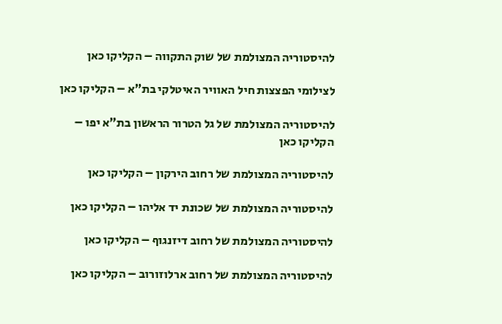להיסטוריה המצולמת של שוק התקווה – הקליקו כאן

לצילומי הפצצות חיל האוויר האיטלקי בת”א – הקליקו כאן

להיסטוריה המצולמת של גל הטרור הראשון בת”א יפו – הקליקו כאן

להיסטוריה המצולמת של רחוב הירקון – הקליקו כאן

להיסטוריה המצולמת של שכונת יד אליהו – הקליקו כאן

להיסטוריה המצולמת של רחוב דיזנגוף – הקליקו כאן

להיסטוריה המצולמת של רחוב ארלוזורוב – הקליקו כאן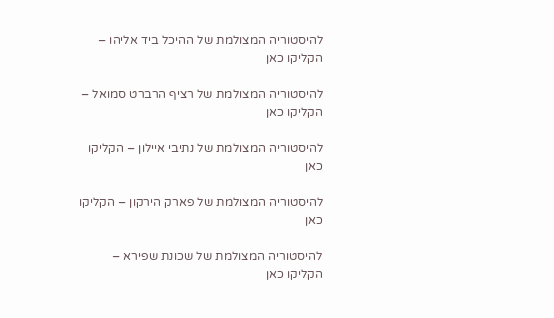להיסטוריה המצולמת של ההיכל ביד אליהו – הקליקו כאן

להיסטוריה המצולמת של רציף הרברט סמואל – הקליקו כאן

להיסטוריה המצולמת של נתיבי איילון – הקליקו כאן

להיסטוריה המצולמת של פארק הירקון – הקליקו כאן

להיסטוריה המצולמת של שכונת שפירא – הקליקו כאן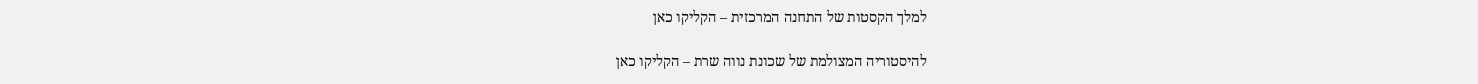למלך הקסטות של התחנה המרכזית – הקליקו כאן

להיסטוריה המצולמת של שכונת נווה שרת – הקליקו כאן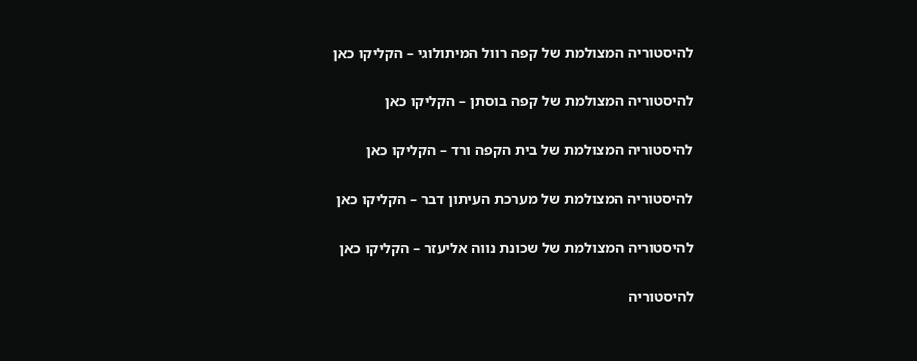להיסטוריה המצולמת של קפה רוול המיתולוגי – הקליקו כאן

להיסטוריה המצולמת של קפה בוסתן – הקליקו כאן

להיסטוריה המצולמת של בית הקפה ורד – הקליקו כאן

להיסטוריה המצולמת של מערכת העיתון דבר – הקליקו כאן

להיסטוריה המצולמת של שכונת נווה אליעזר – הקליקו כאן

להיסטוריה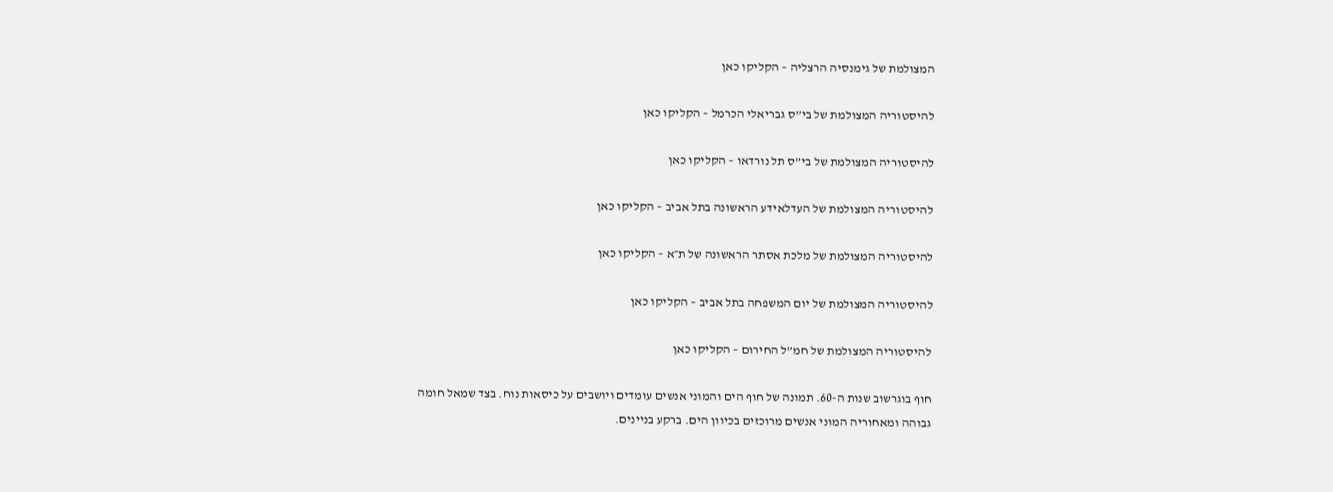המצולמת של גימנסיה הרצליה – הקליקו כאן

להיסטוריה המצולמת של בי”ס גבריאלי הכרמל – הקליקו כאן

להיסטוריה המצולמת של בי”ס תל נורדאו – הקליקו כאן

להיסטוריה המצולמת של העדלאידע הראשונה בתל אביב – הקליקו כאן

להיסטוריה המצולמת של מלכת אסתר הראשונה של ת״א – הקליקו כאן

להיסטוריה המצולמת של יום המשפחה בתל אביב – הקליקו כאן

להיסטוריה המצולמת של חמ”ל החירום – הקליקו כאן

חוף בוגרשוב שנות ה-60. תמונה של חוף הים והמוני אנשים עומדים ויושבים על כיסאות נוח. בצד שמאל חומה גבוהה ומאחוריה המוני אנשים מרוכזים בכיוון הים. ברקע בניינים.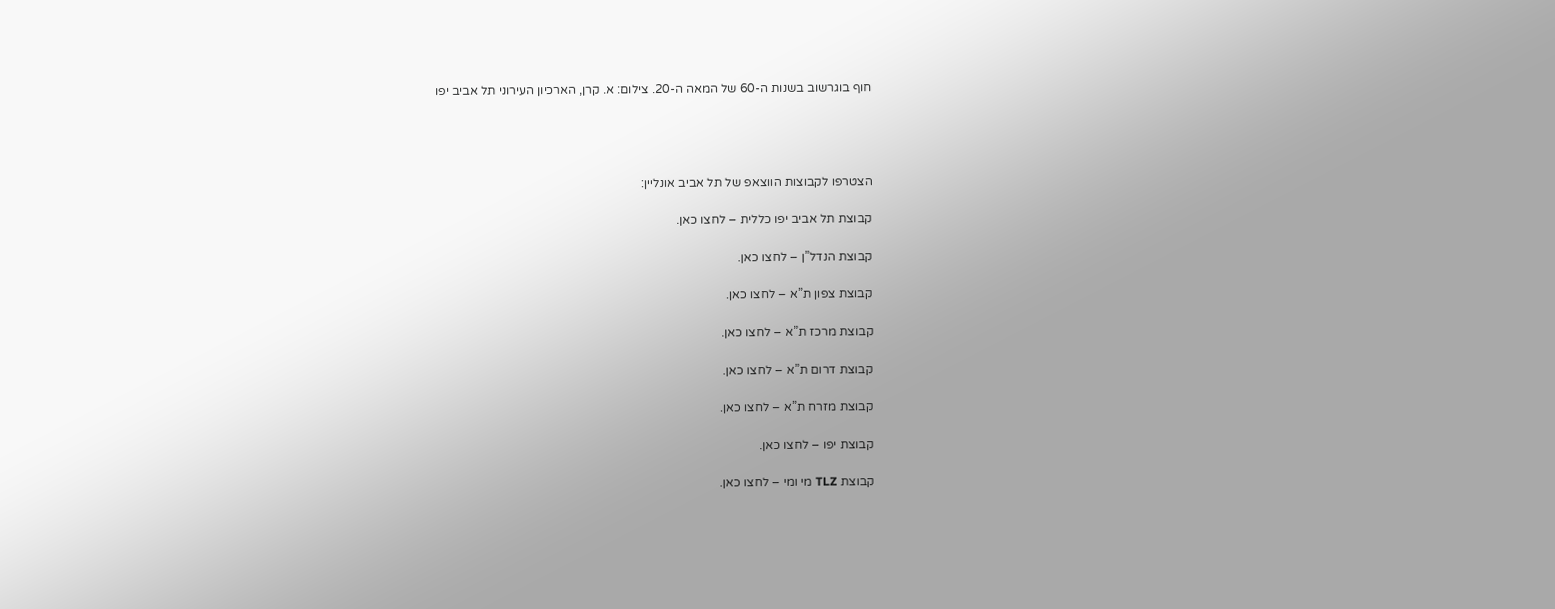חוף בוגרשוב בשנות ה-60 של המאה ה-20. צילום: א. קרן, הארכיון העירוני תל אביב יפו




הצטרפו לקבוצות הווצאפ של תל אביב אונליין:

קבוצת תל אביב יפו כללית – לחצו כאן.

קבוצת הנדל”ן – לחצו כאן.

קבוצת צפון ת”א – לחצו כאן.

קבוצת מרכז ת”א – לחצו כאן.

קבוצת דרום ת”א – לחצו כאן.

קבוצת מזרח ת”א – לחצו כאן.

קבוצת יפו – לחצו כאן.

קבוצת TLZ מי ומי – לחצו כאן.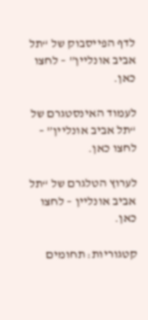לדף הפייסבוק של “תל אביב אונליין” – לחצו כאן.

לעמוד האינסטגרם של “תל אביב אונליין” – לחצו כאן.

לערוץ הטלגרם של “תל אביב אונליין – לחצו כאן.

קטגוריות: תחומים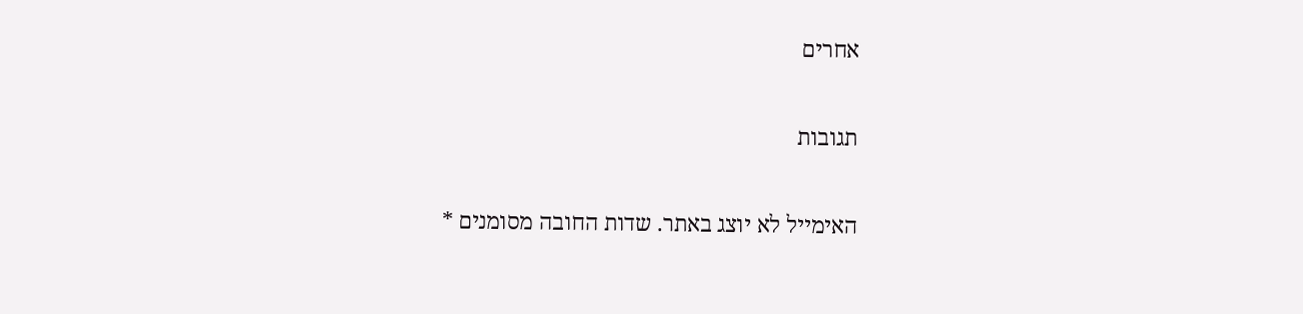אחרים

תגובות

האימייל לא יוצג באתר. שדות החובה מסומנים *